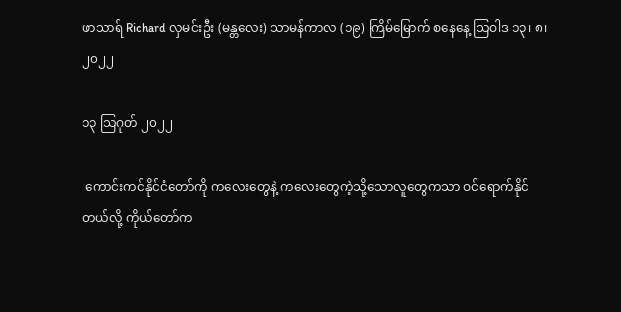ဖာသာရ် Richard လှမင်းဦး (မန္တလေး) သာမန်ကာလ (၁၉) ကြိမ်မြောက် စနေနေ့ သြဝါဒ ၁၃၊ ၈၊ ၂၀၂၂

၁၃ သြဂုတ် ၂၀၂၂

 ကောင်းကင်နိုင်ငံတော်ကို ကလေးတွေနဲ့ ကလေးတွေကဲ့သို့သောလူတွေကသာ ဝင်ရောက်နိုင်တယ်လို့ ကိုယ်တော်က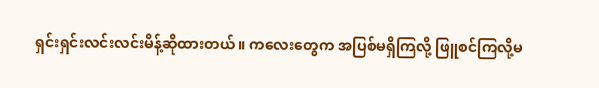ရှင်းရှင်းလင်းလင်းမိန့်ဆိုထားတယ်။ ကလေးတွေက အပြစ်မရှိကြလို့ ဖြူစင်ကြလို့မ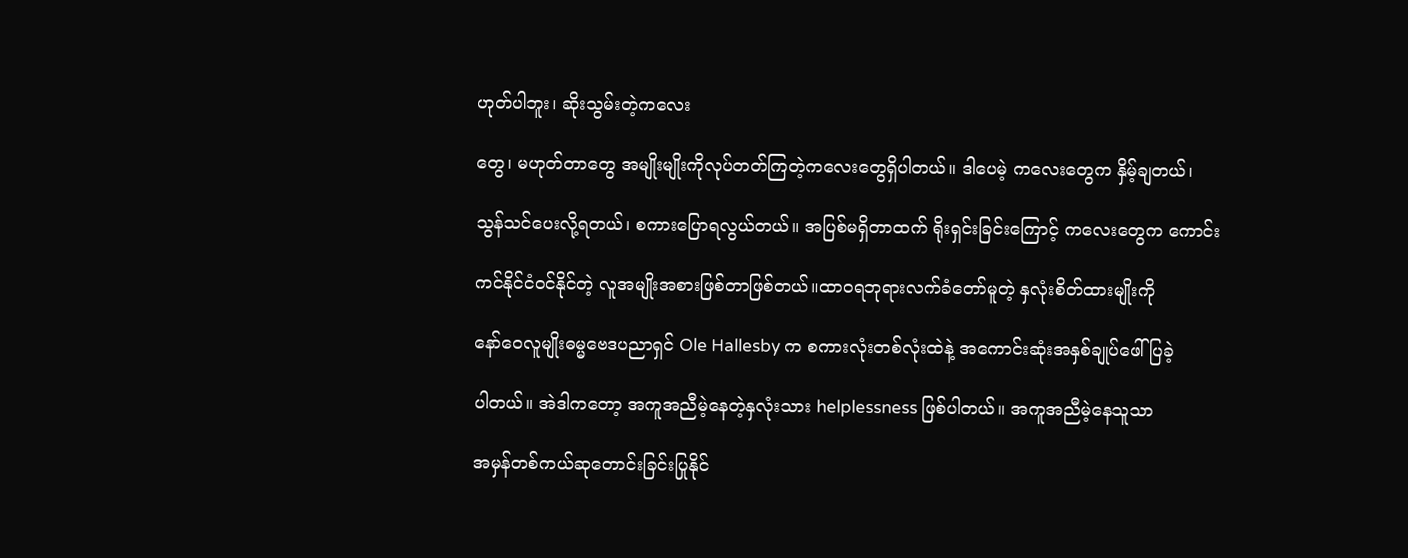ဟုတ်ပါဘူး၊ ဆိုးသွမ်းတဲ့ကလေး

တွေ၊ မဟုတ်တာတွေ အမျိုးမျိုးကိုလုပ်တတ်ကြတဲ့ကလေးတွေရှိပါတယ်။ ဒါပေမဲ့ ကလေးတွေက နှိမ့်ချတယ်၊

သွန်သင်ပေးလို့ရတယ်၊ စကားပြောရလွယ်တယ်။ အပြစ်မရှိတာထက် ရိုးရှင်းခြင်းကြောင့် ကလေးတွေက ကောင်း

ကင်နိုင်ငံဝင်နိုင်တဲ့ လူအမျိုးအစားဖြစ်တာဖြစ်တယ်။ထာဝရဘုရားလက်ခံတော်မူတဲ့ နှလုံးစိတ်ထားမျိုးကို

နော်ဝေလူမျိုးဓမ္မဗေဒပညာရှင် Ole Hallesby က စကားလုံးတစ်လုံးထဲနဲ့ အကောင်းဆုံးအနှစ်ချုပ်ဖေါ်ပြခဲ့

ပါတယ်။ အဲဒါကတော့ အကူအညီမဲ့နေတဲ့နှလုံးသား helplessness ဖြစ်ပါတယ်။ အကူအညီမဲ့နေသူသာ

အမှန်တစ်ကယ်ဆုတောင်းခြင်းပြုနိုင်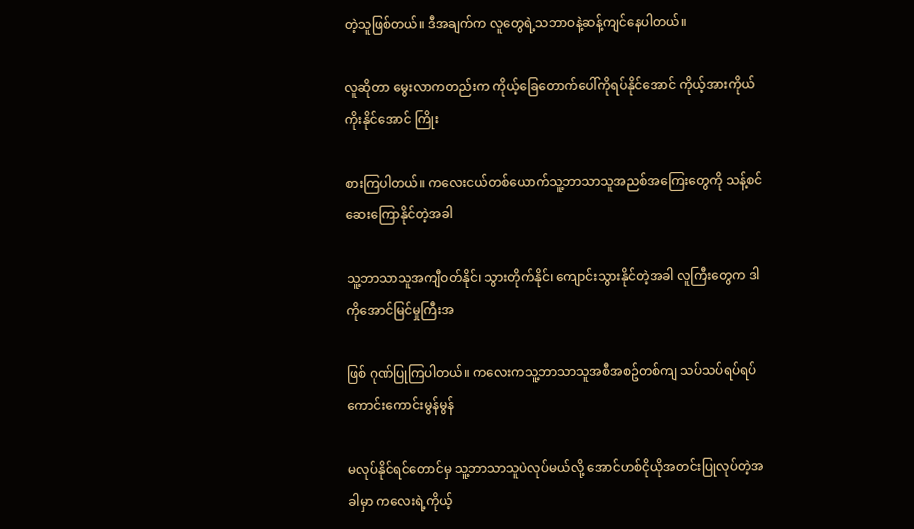တဲ့သူဖြစ်တယ်။ ဒီအချက်က လူတွေရဲ့သဘာဝနဲ့ဆန့်ကျင်နေပါတယ်။

လူဆိုတာ မွေးလာကတည်းက ကိုယ့်ခြေတောက်ပေါ်ကိုရပ်နိုင်အောင် ကိုယ့်အားကိုယ်ကိုးနိုင်အောင် ကြိုး

စားကြပါတယ်။ ကလေးငယ်တစ်ယောက်သူ့ဘာသာသူအညစ်အကြေးတွေကို သန့်စင်ဆေးကြောနိုင်တဲ့အခါ

သူ့ဘာသာသူအကျီဝတ်နိုင်၊ သွားတိုက်နိုင်၊ ကျောင်းသွားနိုင်တဲ့အခါ လူကြီးတွေက ဒါကိုအောင်မြင်မှုကြီးအ

ဖြစ် ဂုဏ်ပြုကြပါတယ်။ ကလေးကသူ့ဘာသာသူအစီအစဥ်တစ်ကျ သပ်သပ်ရပ်ရပ်ကောင်းကောင်းမွန်မွန်

မလုပ်နိုင်ရင်တောင်မှ သူ့ဘာသာသူပဲလုပ်မယ်လို့ အောင်ဟစ်ငိုယိုအတင်းပြုလုပ်တဲ့အခါမှာ ကလေးရဲ့ကိုယ့်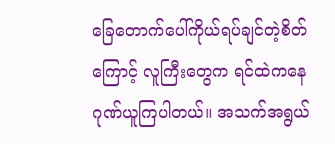ခြေတောက်ပေါ်ကိုယ်ရပ်ချင်တဲ့စိတ်ကြောင့် လူကြီးတွေက ရင်ထဲကနေ ဂုဏ်ယူကြပါတယ်။ အသက်အရွယ်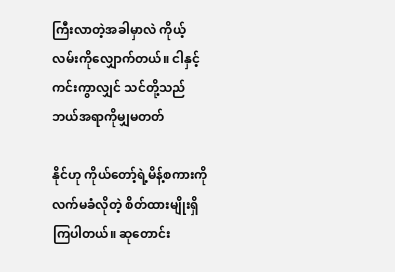ကြီးလာတဲ့အခါမှာလဲ ကိုယ့်လမ်းကိုလျှောက်တယ်။ ငါနှင့်ကင်းကွာလျှင် သင်တို့သည်ဘယ်အရာကိုမျှမတတ်

နိုင်ဟု ကိုယ်တော့်ရဲ့မိန့်စကားကို လက်မခံလိုတဲ့ စိတ်ထားမျိုးရှိကြပါတယ်။ ဆုတောင်း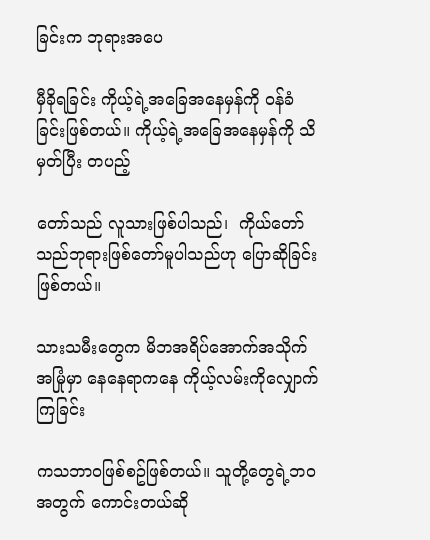ခြင်းက ဘုရားအပေ

မှီခိုရခြင်း ကိုယ့်ရဲ့အခြေအနေမှန်ကို ဝန်ခံခြင်းဖြစ်တယ်။ ကိုယ့်ရဲ့အခြေအနေမှန်ကို သိမှတ်ပြီး တပည့်

တော်သည် လူသားဖြစ်ပါသည်၊  ကိုယ်တော်သည်ဘုရားဖြစ်တော်မူပါသည်ဟု ပြောဆိုခြင်းဖြစ်တယ်။

သားသမီးတွေက မိဘအရိပ်အောက်အသိုက်အမြုံမှာ နေနေရာကနေ ကိုယ့်လမ်းကိုလျှောက်ကြခြင်း

ကသဘာဝဖြစ်စဥ်ဖြစ်တယ်။ သူတို့တွေရဲ့ဘဝအတွက် ကောင်းတယ်ဆို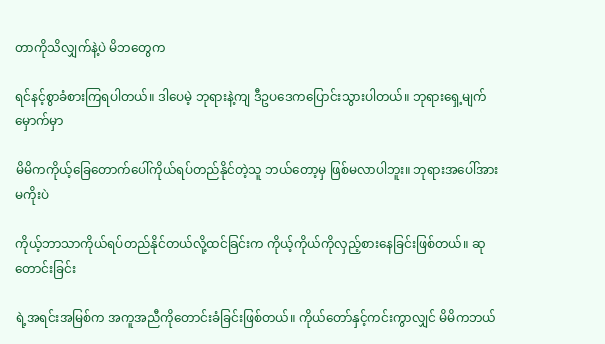တာကိုသိလျှက်နဲ့ပဲ မိဘတွေက

ရင်နင့်စွာခံစားကြရပါတယ်။ ဒါပေမဲ့ ဘုရားနဲ့ကျ ဒီဥပဒေကပြောင်းသွားပါတယ်။ ဘုရားရှေ့မျက်မှောက်မှာ

မိမိကကိုယ့်ခြေတောက်ပေါ်ကိုယ်ရပ်တည်နိုင်တဲ့သူ ဘယ်တော့မှ ဖြစ်မလာပါဘူး။ ဘုရားအပေါ်အားမကိုးပဲ

ကိုယ့်ဘာသာကိုယ်ရပ်တည်နိုင်တယ်လို့ထင်ခြင်းက ကိုယ့်ကိုယ်ကိုလှည့်စားနေခြင်းဖြစ်တယ်။ ဆုတောင်းခြင်း

ရဲ့အရင်းအမြစ်က အကူအညီကိုတောင်းခံခြင်းဖြစ်တယ်။ ကိုယ်တော်နှင့်ကင်းကွာလျှင် မိမိကဘယ်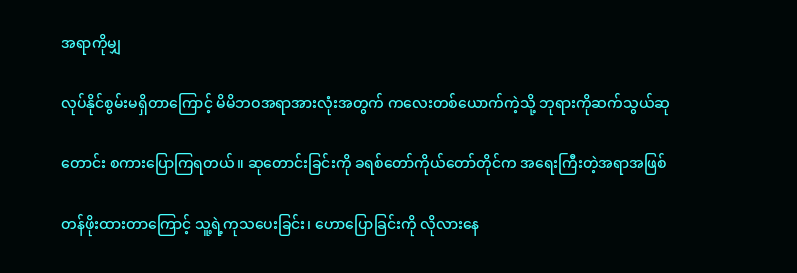အရာကိုမျှ

လုပ်နိုင်စွမ်းမရှိတာကြောင့် မိမိဘဝအရာအားလုံးအတွက် ကလေးတစ်ယောက်ကဲ့သို့ ဘုရားကိုဆက်သွယ်ဆု

တောင်း စကားပြောကြရတယ်။ ဆုတောင်းခြင်းကို ခရစ်တော်ကိုယ်တော်တိုင်က အရေးကြီးတဲ့အရာအဖြစ်

တန်ဖိုးထားတာကြောင့် သူ့ရဲ့ကုသပေးခြင်း၊ ဟောပြောခြင်းကို လိုလားနေ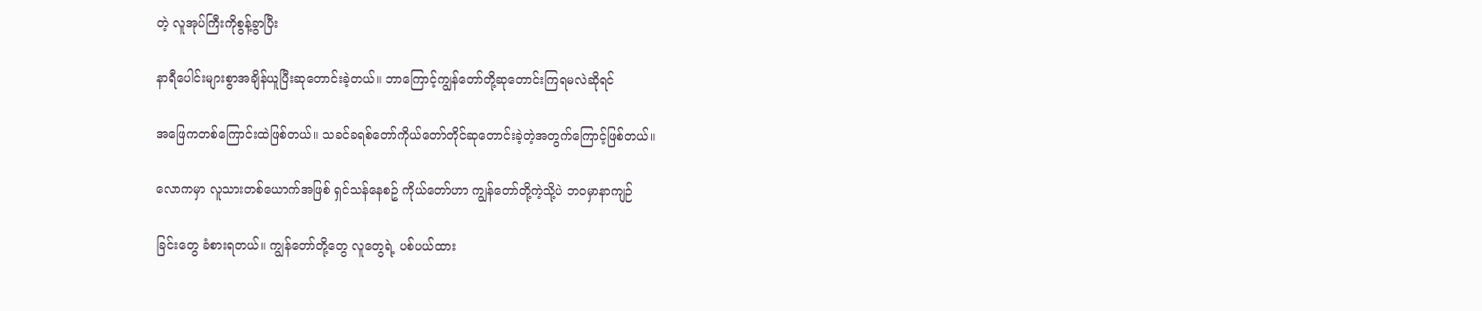တဲ့ လူအုပ်ကြီးကိုစွန့်ခွာပြီး

နာရီပေါင်းများစွာအချိန်ယူပြီးဆုတောင်းခဲ့တယ်။ ဘာကြောင့်ကျွန်တော်တို့ဆုတောင်းကြရမလဲဆိုရင်

အဖြေကတစ်ကြောင်းထဲဖြစ်တယ်။ သခင်ခရစ်တော်ကိုယ်တော်တိုင်ဆုတောင်းခဲ့တဲ့အတွက်ကြောင့်ဖြစ်တယ်။

လောကမှာ လူသားတစ်ယောက်အဖြစ် ရှင်သန်နေစဥ် ကိုယ်တော်ဟာ ကျွန်တော်တို့ကဲ့သို့ပဲ ဘဝမှာနာကျဉ်

ခြင်းတွေ ခံစားရတယ်။ ကျွန်တော်တို့တွေ လူတွေရဲ့ ပစ်ပယ်ထား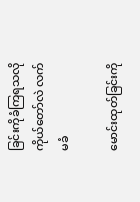ခြင်းကိုခံကြရသလို ကိုယ်တော်လဲ လက်မခံ

မောင်းထုတ်ခြင်းကို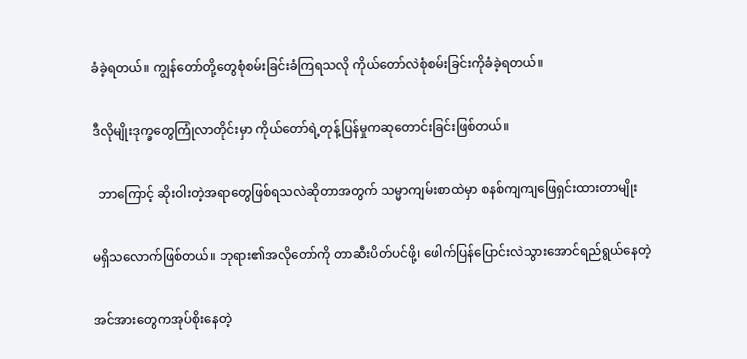ခံခဲ့ရတယ်။ ကျွန်တော်တို့တွေစုံစမ်းခြင်းခံကြရသလို ကိုယ်တော်လဲစုံစမ်းခြင်းကိုခံခဲ့ရတယ်။

ဒီလိုမျိုးဒုက္ခတွေကြုံလာတိုင်းမှာ ကိုယ်တော်ရဲ့တုန့်ပြန်မှုကဆုတောင်းခြင်းဖြစ်တယ်။

  ဘာကြောင့် ဆိုးဝါးတဲ့အရာတွေဖြစ်ရသလဲဆိုတာအတွက် သမ္မာကျမ်းစာထဲမှာ စနစ်ကျကျဖြေရှင်းထားတာမျိုး

မရှိသလောက်ဖြစ်တယ်။ ဘုရား၏အလိုတော်ကို တာဆီးပိတ်ပင်ဖို့၊ ဖေါက်ပြန်ပြောင်းလဲသွားအောင်ရည်ရွယ်နေတဲ့

အင်အားတွေကအုပ်စိုးနေတဲ့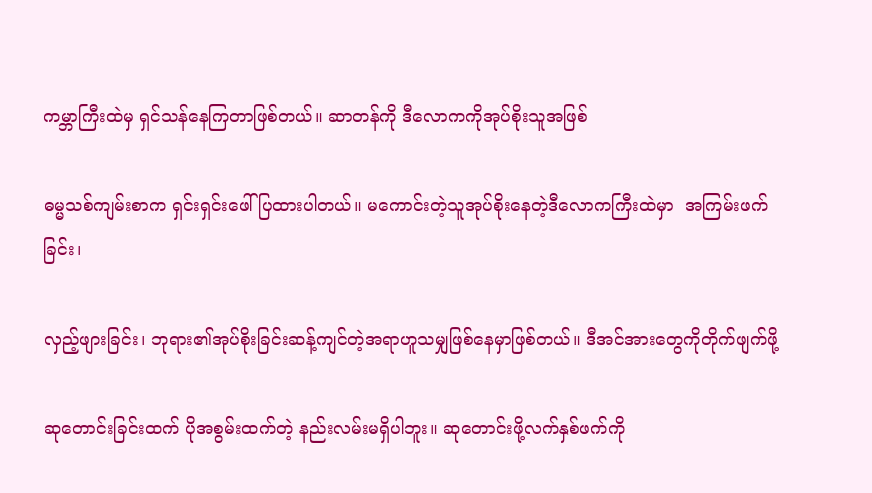ကမ္ဘာကြီးထဲမှ ရှင်သန်နေကြတာဖြစ်တယ်။ ဆာတန်ကို ဒီလောကကိုအုပ်စိုးသူအဖြစ်

ဓမ္မသစ်ကျမ်းစာက ရှင်းရှင်းဖေါ်ပြထားပါတယ်။ မကောင်းတဲ့သူအုပ်စိုးနေတဲ့ဒီလောကကြီးထဲမှာ  အကြမ်းဖက်ခြင်း၊

လှည့်ဖျားခြင်း၊ ဘုရား၏အုပ်စိုးခြင်းဆန့်ကျင်တဲ့အရာဟူသမျှဖြစ်နေမှာဖြစ်တယ်။ ဒီအင်အားတွေကိုတိုက်ဖျက်ဖို့

ဆုတောင်းခြင်းထက် ပိုအစွမ်းထက်တဲ့ နည်းလမ်းမရှိပါဘူး။ ဆုတောင်းဖို့လက်နှစ်ဖက်ကို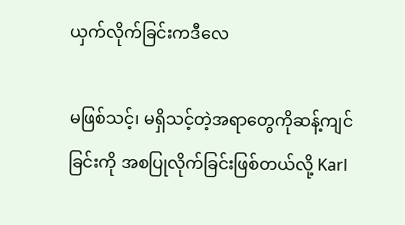ယှက်လိုက်ခြင်းကဒီလေ

မဖြစ်သင့်၊ မရှိသင့်တဲ့အရာတွေကိုဆန့်ကျင်ခြင်းကို အစပြုလိုက်ခြင်းဖြစ်တယ်လို့ Karl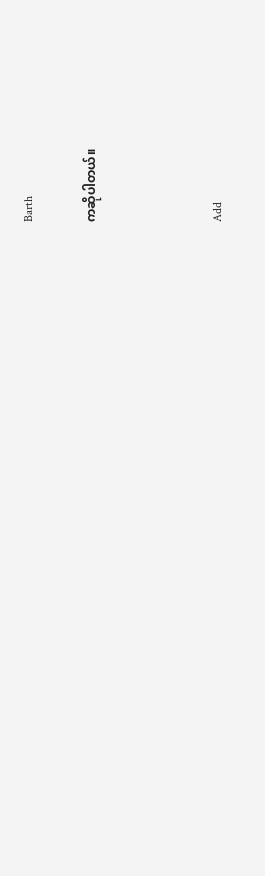Barth

ကဆိုပါတယ်။



Add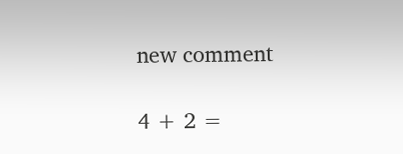new comment

4 + 2 =